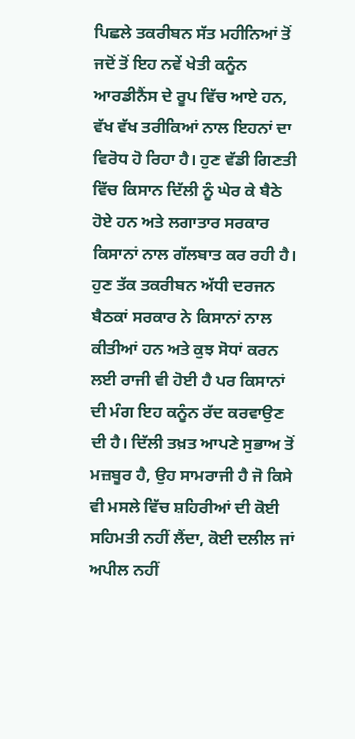ਪਿਛਲੇ ਤਕਰੀਬਨ ਸੱਤ ਮਹੀਨਿਆਂ ਤੋਂ ਜਦੋਂ ਤੋਂ ਇਹ ਨਵੇਂ ਖੇਤੀ ਕਨੂੰਨ ਆਰਡੀਨੈਂਸ ਦੇ ਰੂਪ ਵਿੱਚ ਆਏ ਹਨ, ਵੱਖ ਵੱਖ ਤਰੀਕਿਆਂ ਨਾਲ ਇਹਨਾਂ ਦਾ ਵਿਰੋਧ ਹੋ ਰਿਹਾ ਹੈ। ਹੁਣ ਵੱਡੀ ਗਿਣਤੀ ਵਿੱਚ ਕਿਸਾਨ ਦਿੱਲੀ ਨੂੰ ਘੇਰ ਕੇ ਬੈਠੇ ਹੋਏ ਹਨ ਅਤੇ ਲਗਾਤਾਰ ਸਰਕਾਰ ਕਿਸਾਨਾਂ ਨਾਲ ਗੱਲਬਾਤ ਕਰ ਰਹੀ ਹੈ। ਹੁਣ ਤੱਕ ਤਕਰੀਬਨ ਅੱਧੀ ਦਰਜਨ ਬੈਠਕਾਂ ਸਰਕਾਰ ਨੇ ਕਿਸਾਨਾਂ ਨਾਲ ਕੀਤੀਆਂ ਹਨ ਅਤੇ ਕੁਝ ਸੋਧਾਂ ਕਰਨ ਲਈ ਰਾਜੀ ਵੀ ਹੋਈ ਹੈ ਪਰ ਕਿਸਾਨਾਂ ਦੀ ਮੰਗ ਇਹ ਕਨੂੰਨ ਰੱਦ ਕਰਵਾਉਣ ਦੀ ਹੈ। ਦਿੱਲੀ ਤਖ਼ਤ ਆਪਣੇ ਸੁਭਾਅ ਤੋਂ ਮਜ਼ਬੂਰ ਹੈ, ਉਹ ਸਾਮਰਾਜੀ ਹੈ ਜੋ ਕਿਸੇ ਵੀ ਮਸਲੇ ਵਿੱਚ ਸ਼ਹਿਰੀਆਂ ਦੀ ਕੋਈ ਸਹਿਮਤੀ ਨਹੀਂ ਲੈਂਦਾ, ਕੋਈ ਦਲੀਲ ਜਾਂ ਅਪੀਲ ਨਹੀਂ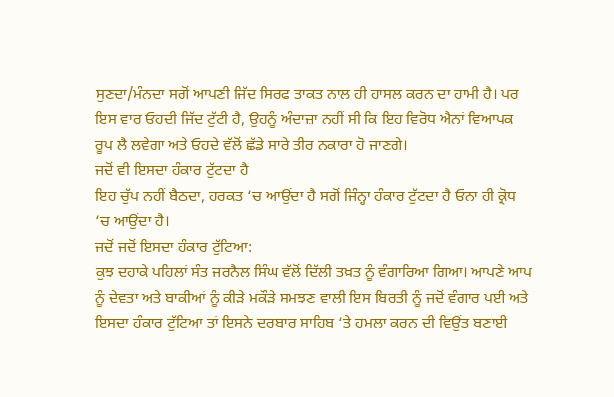ਸੁਣਦਾ/ਮੰਨਦਾ ਸਗੋਂ ਆਪਣੀ ਜਿੱਦ ਸਿਰਫ ਤਾਕਤ ਨਾਲ ਹੀ ਹਾਸਲ ਕਰਨ ਦਾ ਹਾਮੀ ਹੈ। ਪਰ ਇਸ ਵਾਰ ਓਹਦੀ ਜਿੱਦ ਟੁੱਟੀ ਹੈ, ਉਹਨੂੰ ਅੰਦਾਜ਼ਾ ਨਹੀਂ ਸੀ ਕਿ ਇਹ ਵਿਰੋਧ ਐਨਾਂ ਵਿਆਪਕ ਰੂਪ ਲੈ ਲਵੇਗਾ ਅਤੇ ਓਹਦੇ ਵੱਲੋਂ ਛੱਡੇ ਸਾਰੇ ਤੀਰ ਨਕਾਰਾ ਹੋ ਜਾਣਗੇ।
ਜਦੋਂ ਵੀ ਇਸਦਾ ਹੰਕਾਰ ਟੁੱਟਦਾ ਹੈ
ਇਹ ਚੁੱਪ ਨਹੀਂ ਬੈਠਦਾ, ਹਰਕਤ ‘ਚ ਆਉਂਦਾ ਹੈ ਸਗੋਂ ਜਿੰਨ੍ਹਾ ਹੰਕਾਰ ਟੁੱਟਦਾ ਹੈ ਓਨਾ ਹੀ ਕ੍ਰੋਧ ‘ਚ ਆਉਂਦਾ ਹੈ।
ਜਦੋਂ ਜਦੋਂ ਇਸਦਾ ਹੰਕਾਰ ਟੁੱਟਿਆ:
ਕੁਝ ਦਹਾਕੇ ਪਹਿਲਾਂ ਸੰਤ ਜਰਨੈਲ ਸਿੰਘ ਵੱਲੋਂ ਦਿੱਲੀ ਤਖ਼ਤ ਨੂੰ ਵੰਗਾਰਿਆ ਗਿਆ। ਆਪਣੇ ਆਪ ਨੂੰ ਦੇਵਤਾ ਅਤੇ ਬਾਕੀਆਂ ਨੂੰ ਕੀੜੇ ਮਕੌੜੇ ਸਮਝਣ ਵਾਲੀ ਇਸ ਬਿਰਤੀ ਨੂੰ ਜਦੋਂ ਵੰਗਾਰ ਪਈ ਅਤੇ ਇਸਦਾ ਹੰਕਾਰ ਟੁੱਟਿਆ ਤਾਂ ਇਸਨੇ ਦਰਬਾਰ ਸਾਹਿਬ ‘ਤੇ ਹਮਲਾ ਕਰਨ ਦੀ ਵਿਉਂਤ ਬਣਾਈ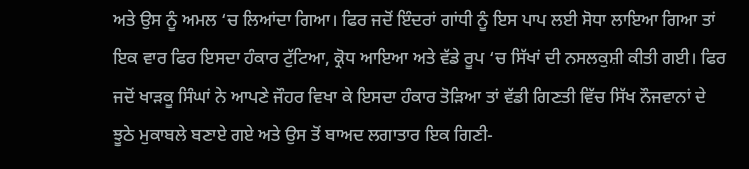ਅਤੇ ਉਸ ਨੂੰ ਅਮਲ ‘ਚ ਲਿਆਂਦਾ ਗਿਆ। ਫਿਰ ਜਦੋਂ ਇੰਦਰਾਂ ਗਾਂਧੀ ਨੂੰ ਇਸ ਪਾਪ ਲਈ ਸੋਧਾ ਲਾਇਆ ਗਿਆ ਤਾਂ ਇਕ ਵਾਰ ਫਿਰ ਇਸਦਾ ਹੰਕਾਰ ਟੁੱਟਿਆ, ਕ੍ਰੋਧ ਆਇਆ ਅਤੇ ਵੱਡੇ ਰੂਪ ‘ਚ ਸਿੱਖਾਂ ਦੀ ਨਸਲਕੁਸ਼ੀ ਕੀਤੀ ਗਈ। ਫਿਰ ਜਦੋਂ ਖਾੜਕੂ ਸਿੰਘਾਂ ਨੇ ਆਪਣੇ ਜੌਹਰ ਵਿਖਾ ਕੇ ਇਸਦਾ ਹੰਕਾਰ ਤੋੜਿਆ ਤਾਂ ਵੱਡੀ ਗਿਣਤੀ ਵਿੱਚ ਸਿੱਖ ਨੌਜਵਾਨਾਂ ਦੇ ਝੂਠੇ ਮੁਕਾਬਲੇ ਬਣਾਏ ਗਏ ਅਤੇ ਉਸ ਤੋਂ ਬਾਅਦ ਲਗਾਤਾਰ ਇਕ ਗਿਣੀ-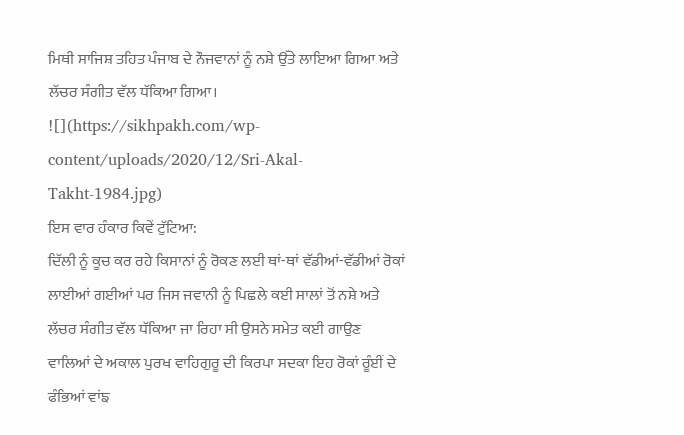ਮਿਥੀ ਸਾਜਿਸ਼ ਤਹਿਤ ਪੰਜਾਬ ਦੇ ਨੌਜਵਾਨਾਂ ਨੂੰ ਨਸ਼ੇ ਉੱਤੇ ਲਾਇਆ ਗਿਆ ਅਤੇ ਲੱਚਰ ਸੰਗੀਤ ਵੱਲ ਧੱਕਿਆ ਗਿਆ।
![](https://sikhpakh.com/wp-content/uploads/2020/12/Sri-Akal-Takht-1984.jpg)
ਇਸ ਵਾਰ ਹੰਕਾਰ ਕਿਵੇਂ ਟੁੱਟਿਆ:
ਦਿੱਲੀ ਨੂੰ ਕੂਚ ਕਰ ਰਹੇ ਕਿਸਾਨਾਂ ਨੂੰ ਰੋਕਣ ਲਈ ਥਾਂ-ਥਾਂ ਵੱਡੀਆਂ-ਵੱਡੀਆਂ ਰੋਕਾਂ ਲਾਈਆਂ ਗਈਆਂ ਪਰ ਜਿਸ ਜਵਾਨੀ ਨੂੰ ਪਿਛਲੇ ਕਈ ਸਾਲਾਂ ਤੋਂ ਨਸ਼ੇ ਅਤੇ ਲੱਚਰ ਸੰਗੀਤ ਵੱਲ ਧੱਕਿਆ ਜਾ ਰਿਹਾ ਸੀ ਉਸਨੇ ਸਮੇਤ ਕਈ ਗਾਉਣ ਵਾਲਿਆਂ ਦੇ ਅਕਾਲ ਪੁਰਖ ਵਾਹਿਗੁਰੂ ਦੀ ਕਿਰਪਾ ਸਦਕਾ ਇਹ ਰੋਕਾਂ ਰੂੰਈਂ ਦੇ ਫੰਭਿਆਂ ਵਾਂਙ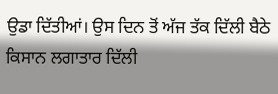ਉਡਾ ਦਿੱਤੀਆਂ। ਉਸ ਦਿਨ ਤੋਂ ਅੱਜ ਤੱਕ ਦਿੱਲੀ ਬੈਠੇ ਕਿਸਾਨ ਲਗਾਤਾਰ ਦਿੱਲੀ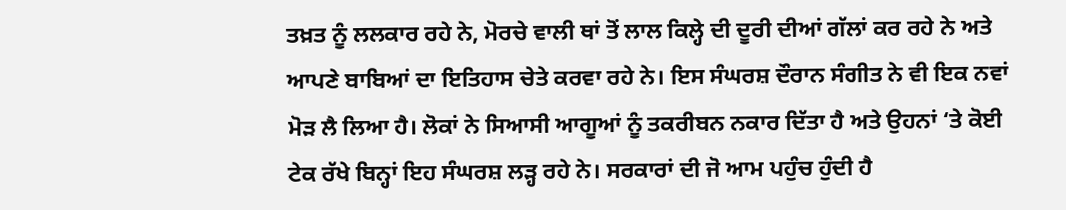ਤਖ਼ਤ ਨੂੰ ਲਲਕਾਰ ਰਹੇ ਨੇ, ਮੋਰਚੇ ਵਾਲੀ ਥਾਂ ਤੋਂ ਲਾਲ ਕਿਲ੍ਹੇ ਦੀ ਦੂਰੀ ਦੀਆਂ ਗੱਲਾਂ ਕਰ ਰਹੇ ਨੇ ਅਤੇ ਆਪਣੇ ਬਾਬਿਆਂ ਦਾ ਇਤਿਹਾਸ ਚੇਤੇ ਕਰਵਾ ਰਹੇ ਨੇ। ਇਸ ਸੰਘਰਸ਼ ਦੌਰਾਨ ਸੰਗੀਤ ਨੇ ਵੀ ਇਕ ਨਵਾਂ ਮੋੜ ਲੈ ਲਿਆ ਹੈ। ਲੋਕਾਂ ਨੇ ਸਿਆਸੀ ਆਗੂਆਂ ਨੂੰ ਤਕਰੀਬਨ ਨਕਾਰ ਦਿੱਤਾ ਹੈ ਅਤੇ ਉਹਨਾਂ ‘ਤੇ ਕੋਈ ਟੇਕ ਰੱਖੇ ਬਿਨ੍ਹਾਂ ਇਹ ਸੰਘਰਸ਼ ਲੜ੍ਹ ਰਹੇ ਨੇ। ਸਰਕਾਰਾਂ ਦੀ ਜੋ ਆਮ ਪਹੁੰਚ ਹੁੰਦੀ ਹੈ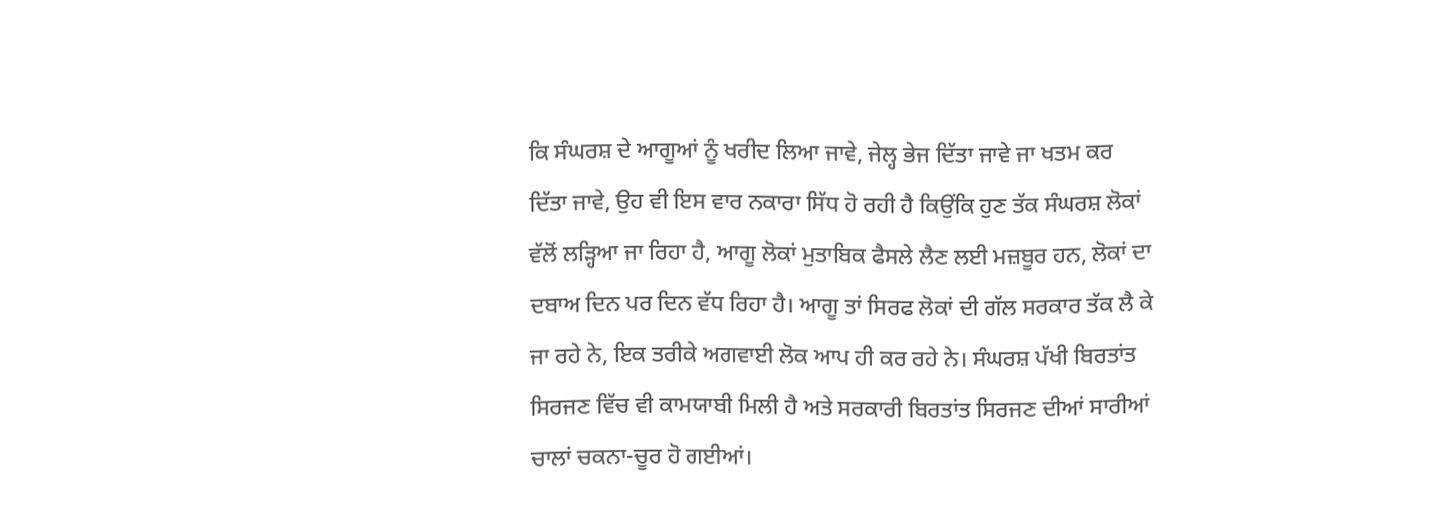ਕਿ ਸੰਘਰਸ਼ ਦੇ ਆਗੂਆਂ ਨੂੰ ਖਰੀਦ ਲਿਆ ਜਾਵੇ, ਜੇਲ੍ਹ ਭੇਜ ਦਿੱਤਾ ਜਾਵੇ ਜਾ ਖਤਮ ਕਰ ਦਿੱਤਾ ਜਾਵੇ, ਉਹ ਵੀ ਇਸ ਵਾਰ ਨਕਾਰਾ ਸਿੱਧ ਹੋ ਰਹੀ ਹੈ ਕਿਉਂਕਿ ਹੁਣ ਤੱਕ ਸੰਘਰਸ਼ ਲੋਕਾਂ ਵੱਲੋਂ ਲੜ੍ਹਿਆ ਜਾ ਰਿਹਾ ਹੈ, ਆਗੂ ਲੋਕਾਂ ਮੁਤਾਬਿਕ ਫੈਸਲੇ ਲੈਣ ਲਈ ਮਜ਼ਬੂਰ ਹਨ, ਲੋਕਾਂ ਦਾ ਦਬਾਅ ਦਿਨ ਪਰ ਦਿਨ ਵੱਧ ਰਿਹਾ ਹੈ। ਆਗੂ ਤਾਂ ਸਿਰਫ ਲੋਕਾਂ ਦੀ ਗੱਲ ਸਰਕਾਰ ਤੱਕ ਲੈ ਕੇ ਜਾ ਰਹੇ ਨੇ, ਇਕ ਤਰੀਕੇ ਅਗਵਾਈ ਲੋਕ ਆਪ ਹੀ ਕਰ ਰਹੇ ਨੇ। ਸੰਘਰਸ਼ ਪੱਖੀ ਬਿਰਤਾਂਤ ਸਿਰਜਣ ਵਿੱਚ ਵੀ ਕਾਮਯਾਬੀ ਮਿਲੀ ਹੈ ਅਤੇ ਸਰਕਾਰੀ ਬਿਰਤਾਂਤ ਸਿਰਜਣ ਦੀਆਂ ਸਾਰੀਆਂ ਚਾਲਾਂ ਚਕਨਾ-ਚੂਰ ਹੋ ਗਈਆਂ।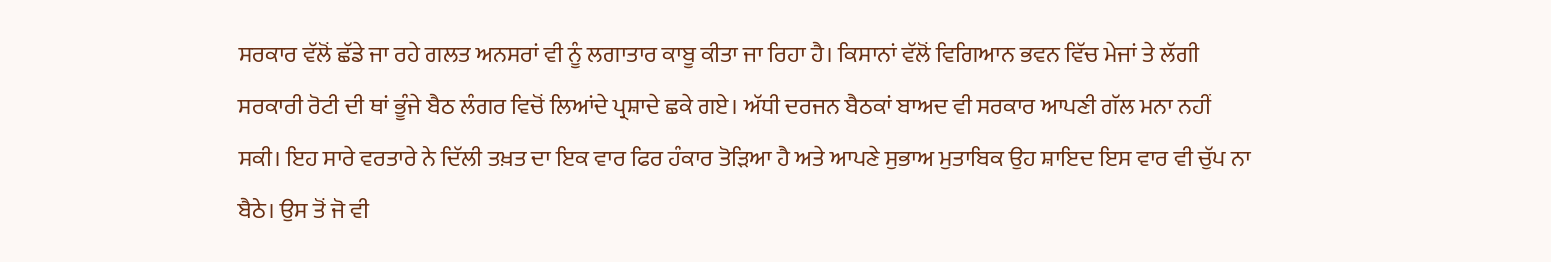ਸਰਕਾਰ ਵੱਲੋਂ ਛੱਡੇ ਜਾ ਰਹੇ ਗਲਤ ਅਨਸਰਾਂ ਵੀ ਨੂੰ ਲਗਾਤਾਰ ਕਾਬੂ ਕੀਤਾ ਜਾ ਰਿਹਾ ਹੈ। ਕਿਸਾਨਾਂ ਵੱਲੋਂ ਵਿਗਿਆਨ ਭਵਨ ਵਿੱਚ ਮੇਜਾਂ ਤੇ ਲੱਗੀ ਸਰਕਾਰੀ ਰੋਟੀ ਦੀ ਥਾਂ ਭੂੰਜੇ ਬੈਠ ਲੰਗਰ ਵਿਚੋਂ ਲਿਆਂਦੇ ਪ੍ਰਸ਼ਾਦੇ ਛਕੇ ਗਏ। ਅੱਧੀ ਦਰਜਨ ਬੈਠਕਾਂ ਬਾਅਦ ਵੀ ਸਰਕਾਰ ਆਪਣੀ ਗੱਲ ਮਨਾ ਨਹੀਂ ਸਕੀ। ਇਹ ਸਾਰੇ ਵਰਤਾਰੇ ਨੇ ਦਿੱਲੀ ਤਖ਼ਤ ਦਾ ਇਕ ਵਾਰ ਫਿਰ ਹੰਕਾਰ ਤੋੜਿਆ ਹੈ ਅਤੇ ਆਪਣੇ ਸੁਭਾਅ ਮੁਤਾਬਿਕ ਉਹ ਸ਼ਾਇਦ ਇਸ ਵਾਰ ਵੀ ਚੁੱਪ ਨਾ ਬੈਠੇ। ਉਸ ਤੋਂ ਜੋ ਵੀ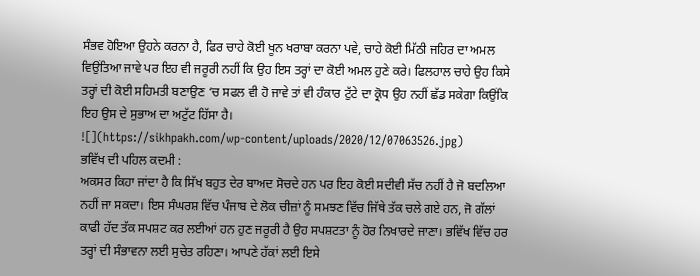ਸੰਭਵ ਹੋਇਆ ਉਹਨੇ ਕਰਨਾ ਹੈ, ਫਿਰ ਚਾਹੇ ਕੋਈ ਖੂਨ ਖਰਾਬਾ ਕਰਨਾ ਪਵੇ, ਚਾਹੇ ਕੋਈ ਮਿੱਠੀ ਜਹਿਰ ਦਾ ਅਮਲ ਵਿਉਂਤਿਆ ਜਾਵੇ ਪਰ ਇਹ ਵੀ ਜਰੂਰੀ ਨਹੀਂ ਕਿ ਉਹ ਇਸ ਤਰ੍ਹਾਂ ਦਾ ਕੋਈ ਅਮਲ ਹੁਣੇ ਕਰੇ। ਫਿਲਹਾਲ ਚਾਹੇ ਉਹ ਕਿਸੇ ਤਰ੍ਹਾਂ ਦੀ ਕੋਈ ਸਹਿਮਤੀ ਬਣਾਉਣ ‘ਚ ਸਫਲ ਵੀ ਹੋ ਜਾਵੇ ਤਾਂ ਵੀ ਹੰਕਾਰ ਟੁੱਟੇ ਦਾ ਕ੍ਰੋਧ ਉਹ ਨਹੀਂ ਛੱਡ ਸਕੇਗਾ ਕਿਉਂਕਿ ਇਹ ਉਸ ਦੇ ਸੁਭਾਅ ਦਾ ਅਟੁੱਟ ਹਿੱਸਾ ਹੈ।
![](https://sikhpakh.com/wp-content/uploads/2020/12/07063526.jpg)
ਭਵਿੱਖ ਦੀ ਪਹਿਲ ਕਦਮੀ :
ਅਕਸਰ ਕਿਹਾ ਜਾਂਦਾ ਹੈ ਕਿ ਸਿੱਖ ਬਹੁਤ ਦੇਰ ਬਾਅਦ ਸੋਚਦੇ ਹਨ ਪਰ ਇਹ ਕੋਈ ਸਦੀਵੀ ਸੱਚ ਨਹੀਂ ਹੈ ਜੋ ਬਦਲਿਆ ਨਹੀਂ ਜਾ ਸਕਦਾ। ਇਸ ਸੰਘਰਸ਼ ਵਿੱਚ ਪੰਜਾਬ ਦੇ ਲੋਕ ਚੀਜ਼ਾਂ ਨੂੰ ਸਮਝਣ ਵਿੱਚ ਜਿੱਥੇ ਤੱਕ ਚਲੇ ਗਏ ਹਨ, ਜੋ ਗੱਲਾਂ ਕਾਫੀ ਹੱਦ ਤੱਕ ਸਪਸ਼ਟ ਕਰ ਲਈਆਂ ਹਨ ਹੁਣ ਜਰੂਰੀ ਹੈ ਉਹ ਸਪਸ਼ਟਤਾ ਨੂੰ ਹੋਰ ਨਿਖਾਰਦੇ ਜਾਣਾ। ਭਵਿੱਖ ਵਿੱਚ ਹਰ ਤਰ੍ਹਾਂ ਦੀ ਸੰਭਾਵਨਾ ਲਈ ਸੁਚੇਤ ਰਹਿਣਾ। ਆਪਣੇ ਹੱਕਾਂ ਲਈ ਇਸੇ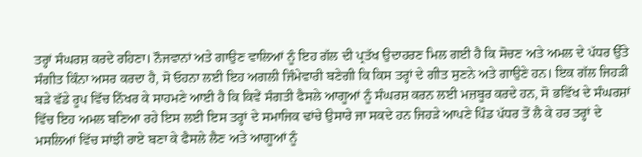ਤਰ੍ਹਾਂ ਸੰਘਰਸ਼ ਕਰਦੇ ਰਹਿਣਾ। ਨੌਜਵਾਨਾਂ ਅਤੇ ਗਾਉਣ ਵਾਲਿਆਂ ਨੂੰ ਇਹ ਗੱਲ ਦੀ ਪ੍ਰਤੱਖ ਉਦਾਹਰਣ ਮਿਲ ਗਈ ਹੈ ਕਿ ਸੋਚਣ ਅਤੇ ਅਮਲ ਦੇ ਪੱਧਰ ਉੱਤੇ ਸੰਗੀਤ ਕਿੰਨਾ ਅਸਰ ਕਰਦਾ ਹੈ, ਸੋ ਓਹਨਾ ਲਈ ਇਹ ਅਗਲੀ ਜਿੰਮੇਵਾਰੀ ਬਣੇਗੀ ਕਿ ਕਿਸ ਤਰ੍ਹਾਂ ਦੇ ਗੀਤ ਸੁਣਨੇ ਅਤੇ ਗਾਉਣੇ ਹਨ। ਇਕ ਗੱਲ ਜਿਹੜੀ ਬੜੇ ਵੱਡੇ ਰੂਪ ਵਿੱਚ ਨਿੱਖਰ ਕੇ ਸਾਹਮਣੇ ਆਈ ਹੈ ਕਿ ਕਿਵੇਂ ਸੰਗਤੀ ਫੈਸਲੇ ਆਗੂਆਂ ਨੂੰ ਸੰਘਰਸ਼ ਕਰਨ ਲਈ ਮਜ਼ਬੂਰ ਕਰਦੇ ਹਨ, ਸੋ ਭਵਿੱਖ ਦੇ ਸੰਘਰਸ਼ਾਂ ਵਿੱਚ ਇਹ ਅਮਲ ਬਣਿਆ ਰਹੇ ਇਸ ਲਈ ਇਸ ਤਰ੍ਹਾਂ ਦੇ ਸਮਾਜਿਕ ਢਾਂਚੇ ਉਸਾਰੇ ਜਾ ਸਕਦੇ ਹਨ ਜਿਹੜੇ ਆਪਣੇ ਪਿੰਡ ਪੱਧਰ ਤੋਂ ਲੈ ਕੇ ਹਰ ਤਰ੍ਹਾਂ ਦੇ ਮਸਲਿਆਂ ਵਿੱਚ ਸਾਂਝੀ ਰਾਏ ਬਣਾ ਕੇ ਫੈਸਲੇ ਲੈਣ ਅਤੇ ਆਗੂਆਂ ਨੂੰ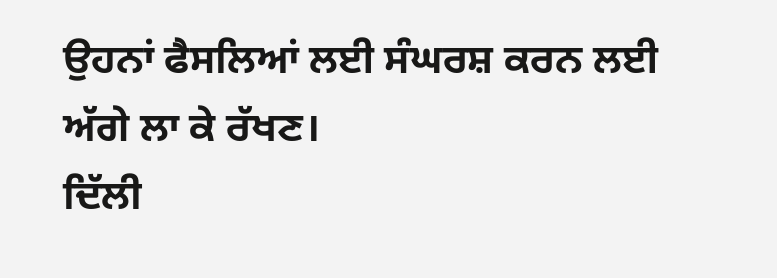ਉਹਨਾਂ ਫੈਸਲਿਆਂ ਲਈ ਸੰਘਰਸ਼ ਕਰਨ ਲਈ ਅੱਗੇ ਲਾ ਕੇ ਰੱਖਣ।
ਦਿੱਲੀ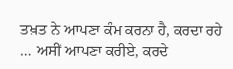ਤਖ਼ਤ ਨੇ ਆਪਣਾ ਕੰਮ ਕਰਨਾ ਹੈ, ਕਰਦਾ ਰਹੇ … ਅਸੀਂ ਆਪਣਾ ਕਰੀਏ, ਕਰਦੇ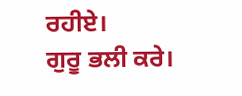ਰਹੀਏ।
ਗੁਰੂ ਭਲੀ ਕਰੇ।